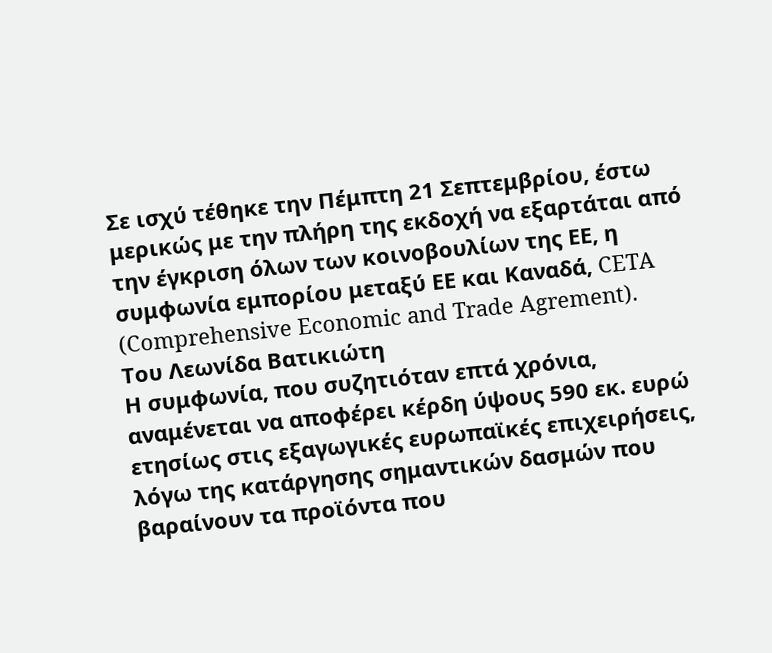Σε ισχύ τέθηκε την Πέμπτη 21 Σεπτεμβρίου, έστω μερικώς με την πλήρη της εκδοχή να εξαρτάται από την έγκριση όλων των κοινοβουλίων της ΕΕ, η συμφωνία εμπορίου μεταξύ ΕΕ και Καναδά, CETA (Comprehensive Economic and Trade Agrement).
Του Λεωνίδα Βατικιώτη
Η συμφωνία, που συζητιόταν επτά χρόνια, αναμένεται να αποφέρει κέρδη ύψους 590 εκ. ευρώ ετησίως στις εξαγωγικές ευρωπαϊκές επιχειρήσεις, λόγω της κατάργησης σημαντικών δασμών που βαραίνουν τα προϊόντα που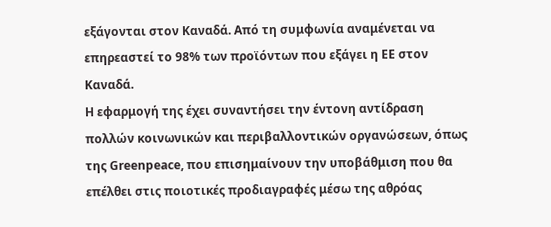εξάγονται στον Καναδά. Από τη συμφωνία αναμένεται να επηρεαστεί το 98% των προϊόντων που εξάγει η ΕΕ στον Καναδά.
Η εφαρμογή της έχει συναντήσει την έντονη αντίδραση πολλών κοινωνικών και περιβαλλοντικών οργανώσεων, όπως της Greenpeace, που επισημαίνουν την υποβάθμιση που θα επέλθει στις ποιοτικές προδιαγραφές μέσω της αθρόας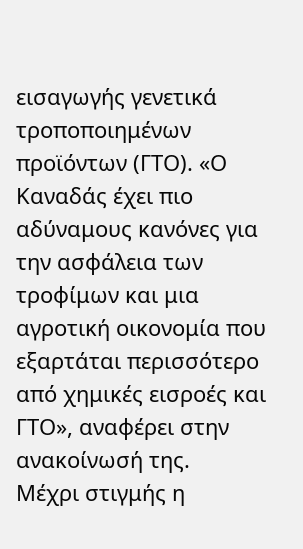εισαγωγής γενετικά τροποποιημένων προϊόντων (ΓΤΟ). «Ο Καναδάς έχει πιο αδύναμους κανόνες για την ασφάλεια των τροφίμων και μια αγροτική οικονομία που εξαρτάται περισσότερο από χημικές εισροές και ΓΤΟ», αναφέρει στην ανακοίνωσή της.
Μέχρι στιγμής η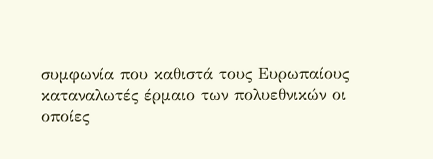συμφωνία που καθιστά τους Ευρωπαίους καταναλωτές έρμαιο των πολυεθνικών οι οποίες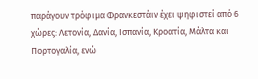παράγουν τρόφιμα Φρανκεστάιν έχει ψηφιστεί από 6 χώρες: Λετονία, Δανία, Ισπανία, Κροατία, Μάλτα και Πορτογαλία, ενώ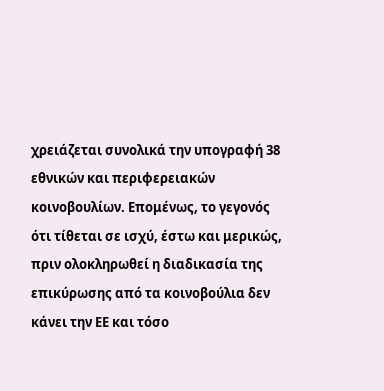χρειάζεται συνολικά την υπογραφή 38 εθνικών και περιφερειακών κοινοβουλίων. Επομένως, το γεγονός ότι τίθεται σε ισχύ, έστω και μερικώς, πριν ολοκληρωθεί η διαδικασία της επικύρωσης από τα κοινοβούλια δεν κάνει την ΕΕ και τόσο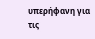υπερήφανη για τις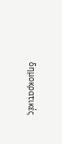δημοκρατικές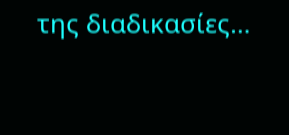της διαδικασίες…